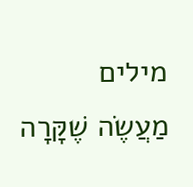מילים
מַעֲשֶׂה שֶׁקָּרָה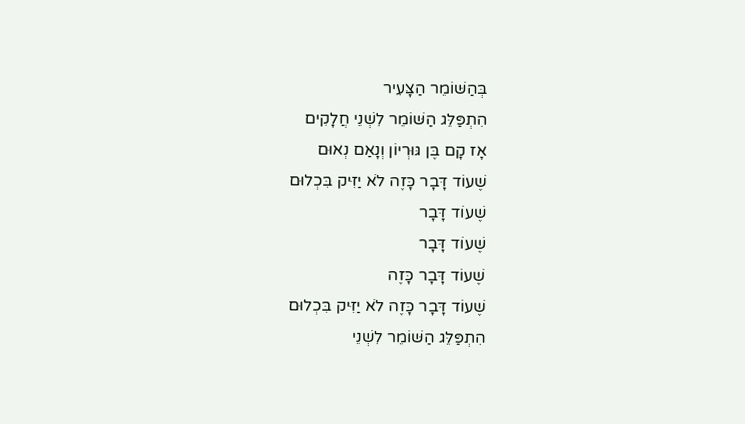בְּהַשּׁוֹמֵר הַצָּעִיר
הִתְפַּלֵּג הַשּׁוֹמֵר לִשְׁנֵי חֲלָקִים
אָז קָם בֶּן גּוּרְיוֹן וְנָאַם נְאוּם
שֶׁעוֹד דָּבָר כָּזֶה לֹא יַזִּיק בִּכְלוּם
שֶׁעוֹד דָּבָר
שֶׁעוֹד דָּבָר
שֶׁעוֹד דָּבָר כָּזֶה
שֶׁעוֹד דָּבָר כָּזֶה לֹא יַזִּיק בִּכְלוּם
הִתְפַּלֵּג הַשּׁוֹמֵר לִשְׁנֵי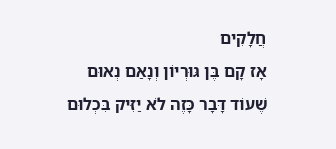חֲלָקִים
אָז קָם בֶּן גּוּרְיוֹן וְנָאַם נְאוּם
שֶׁעוֹד דָּבָר כָּזֶה לֹא יַזִּיק בִּכְלוּם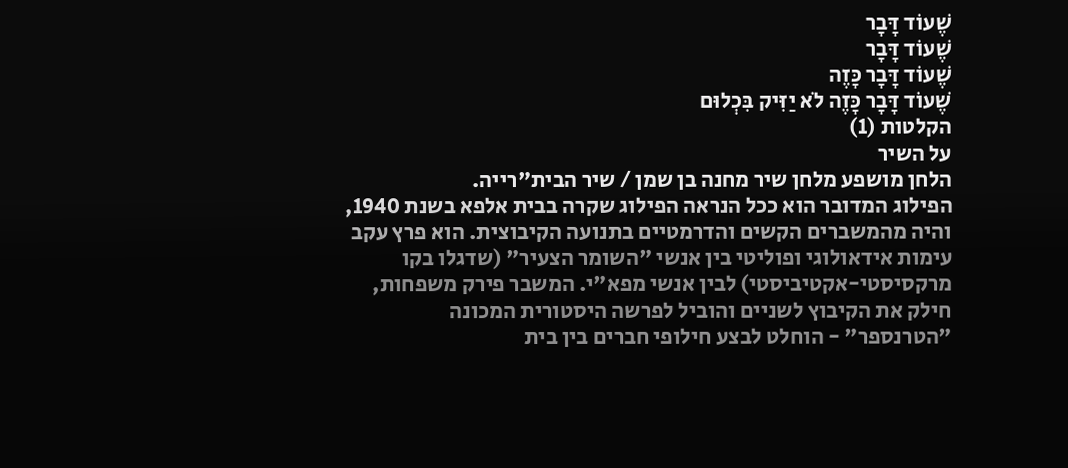שֶׁעוֹד דָּבָר
שֶׁעוֹד דָּבָר
שֶׁעוֹד דָּבָר כָּזֶה
שֶׁעוֹד דָּבָר כָּזֶה לֹא יַזִּיק בִּכְלוּם
הקלטות (1)
על השיר
הלחן מושפע מלחן שיר מחנה בן שמן / שיר הבית"רייה.
הפילוג המדובר הוא ככל הנראה הפילוג שקרה בבית אלפא בשנת 1940, והיה מהמשברים הקשים והדרמטיים בתנועה הקיבוצית. הוא פרץ עקב עימות אידאולוגי ופוליטי בין אנשי "השומר הצעיר" (שדגלו בקו מרקסיסטי-אקטיביסטי) לבין אנשי מפא"י. המשבר פירק משפחות, חילק את הקיבוץ לשניים והוביל לפרשה היסטורית המכונה "הטרנספר" - הוחלט לבצע חילופי חברים בין בית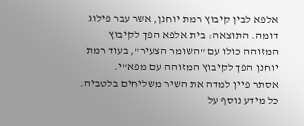אלפא לבין קיבוץ רמת יוחנן, אשר עבר פילוג דומה. התוצאה: בית אלפא הפך לקיבוץ המזוהה כולו עם "השומר הצעיר", בעוד רמת יוחנן הפך לקיבוץ המזוהה עם מפא"י.
אסתר פיין למדה את השיר משליחים בלטביה.
כל מידע נוסף על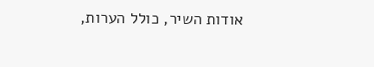אודות השיר, כולל הערות,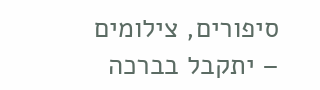סיפורים, צילומים – יתקבל בברכה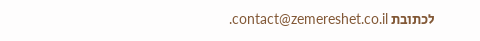לכתובת contact@zemereshet.co.il.